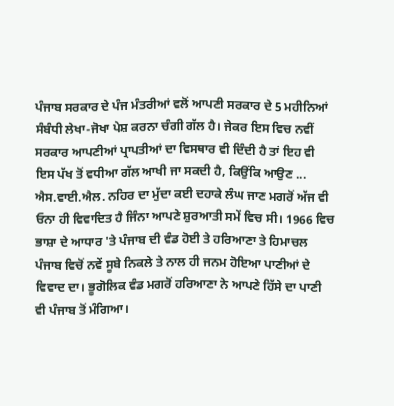ਪੰਜਾਬ ਸਰਕਾਰ ਦੇ ਪੰਜ ਮੰਤਰੀਆਂ ਵਲੋਂ ਆਪਣੀ ਸਰਕਾਰ ਦੇ 5 ਮਹੀਨਿਆਂ ਸੰਬੰਧੀ ਲੇਖਾ-ਜੋਖਾ ਪੇਸ਼ ਕਰਨਾ ਚੰਗੀ ਗੱਲ ਹੈ। ਜੇਕਰ ਇਸ ਵਿਚ ਨਵੀਂ ਸਰਕਾਰ ਆਪਣੀਆਂ ਪ੍ਰਾਪਤੀਆਂ ਦਾ ਵਿਸਥਾਰ ਵੀ ਦਿੰਦੀ ਹੈ ਤਾਂ ਇਹ ਵੀ ਇਸ ਪੱਖ ਤੋਂ ਵਧੀਆ ਗੱਲ ਆਖੀ ਜਾ ਸਕਦੀ ਹੈ, ਕਿਉਂਕਿ ਆਉਣ ...
ਐਸ.ਵਾਈ.ਐਲ. ਨਹਿਰ ਦਾ ਮੁੱਦਾ ਕਈ ਦਹਾਕੇ ਲੰਘ ਜਾਣ ਮਗਰੋਂ ਅੱਜ ਵੀ ਓਨਾ ਹੀ ਵਿਵਾਦਿਤ ਹੈ ਜਿੰਨਾ ਆਪਣੇ ਸ਼ੁਰਆਤੀ ਸਮੇਂ ਵਿਚ ਸੀ। 1966 ਵਿਚ ਭਾਸ਼ਾ ਦੇ ਆਧਾਰ 'ਤੇ ਪੰਜਾਬ ਦੀ ਵੰਡ ਹੋਈ ਤੇ ਹਰਿਆਣਾ ਤੇ ਹਿਮਾਚਲ ਪੰਜਾਬ ਵਿਚੋਂ ਨਵੇਂ ਸੂਬੇ ਨਿਕਲੇ ਤੇ ਨਾਲ ਹੀ ਜਨਮ ਹੋਇਆ ਪਾਣੀਆਂ ਦੇ ਵਿਵਾਦ ਦਾ। ਭੂਗੋਲਿਕ ਵੰਡ ਮਗਰੋਂ ਹਰਿਆਣਾ ਨੇ ਆਪਣੇ ਹਿੱਸੇ ਦਾ ਪਾਣੀ ਵੀ ਪੰਜਾਬ ਤੋਂ ਮੰਗਿਆ।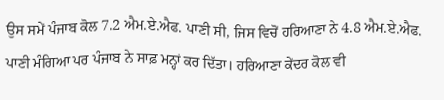ਉਸ ਸਮੇਂ ਪੰਜਾਬ ਕੋਲ 7.2 ਐਮ.ਏ.ਐਫ. ਪਾਣੀ ਸੀ, ਜਿਸ ਵਿਚੋਂ ਹਰਿਆਣਾ ਨੇ 4.8 ਐਮ.ਏ.ਐਫ. ਪਾਣੀ ਮੰਗਿਆ ਪਰ ਪੰਜਾਬ ਨੇ ਸਾਫ਼ ਮਨ੍ਹਾਂ ਕਰ ਦਿੱਤਾ। ਹਰਿਆਣਾ ਕੇਂਦਰ ਕੋਲ ਵੀ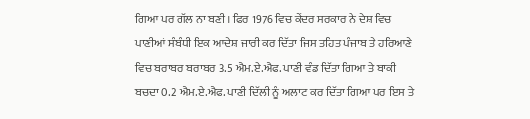ਗਿਆ ਪਰ ਗੱਲ ਨਾ ਬਣੀ। ਫਿਰ 1976 ਵਿਚ ਕੇਂਦਰ ਸਰਕਾਰ ਨੇ ਦੇਸ਼ ਵਿਚ ਪਾਣੀਆਂ ਸੰਬੰਧੀ ਇਕ ਆਦੇਸ਼ ਜਾਰੀ ਕਰ ਦਿੱਤਾ ਜਿਸ ਤਹਿਤ ਪੰਜਾਬ ਤੇ ਹਰਿਆਣੇ ਵਿਚ ਬਰਾਬਰ ਬਰਾਬਰ 3.5 ਐਮ.ਏ.ਐਫ. ਪਾਣੀ ਵੰਡ ਦਿੱਤਾ ਗਿਆ ਤੇ ਬਾਕੀ ਬਚਦਾ 0.2 ਐਮ.ਏ.ਐਫ. ਪਾਣੀ ਦਿੱਲੀ ਨੂੰ ਅਲਾਟ ਕਰ ਦਿੱਤਾ ਗਿਆ ਪਰ ਇਸ ਤੇ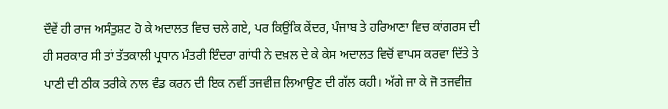ਦੌਵੇਂ ਹੀ ਰਾਜ ਅਸੰਤੁਸ਼ਟ ਹੋ ਕੇ ਅਦਾਲਤ ਵਿਚ ਚਲੇ ਗਏ, ਪਰ ਕਿਉਂਕਿ ਕੇਂਦਰ, ਪੰਜਾਬ ਤੇ ਹਰਿਆਣਾ ਵਿਚ ਕਾਂਗਰਸ ਦੀ ਹੀ ਸਰਕਾਰ ਸੀ ਤਾਂ ਤੱਤਕਾਲੀ ਪ੍ਰਧਾਨ ਮੰਤਰੀ ਇੰਦਰਾ ਗਾਂਧੀ ਨੇ ਦਖ਼ਲ ਦੇ ਕੇ ਕੇਸ ਅਦਾਲਤ ਵਿਚੋਂ ਵਾਪਸ ਕਰਵਾ ਦਿੱਤੇ ਤੇ ਪਾਣੀ ਦੀ ਠੀਕ ਤਰੀਕੇ ਨਾਲ ਵੰਡ ਕਰਨ ਦੀ ਇਕ ਨਵੀਂ ਤਜਵੀਜ਼ ਲਿਆਉਣ ਦੀ ਗੱਲ ਕਹੀ। ਅੱਗੇ ਜਾ ਕੇ ਜੋ ਤਜਵੀਜ਼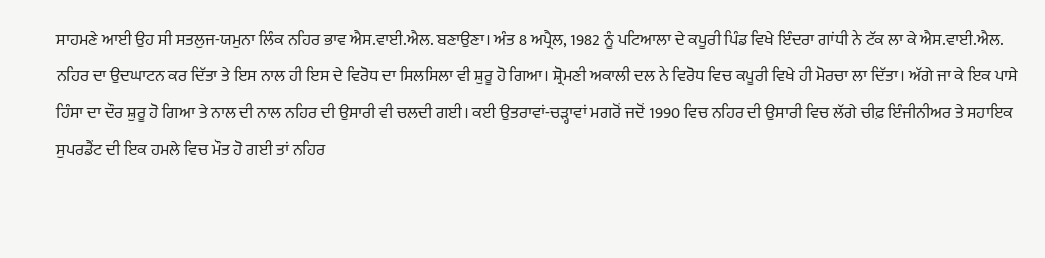ਸਾਹਮਣੇ ਆਈ ਉਹ ਸੀ ਸਤਲੁਜ-ਯਮੁਨਾ ਲਿੰਕ ਨਹਿਰ ਭਾਵ ਐਸ.ਵਾਈ.ਐਲ. ਬਣਾਉਣਾ। ਅੰਤ 8 ਅਪ੍ਰੈਲ, 1982 ਨੂੰ ਪਟਿਆਲਾ ਦੇ ਕਪੂਰੀ ਪਿੰਡ ਵਿਖੇ ਇੰਦਰਾ ਗਾਂਧੀ ਨੇ ਟੱਕ ਲਾ ਕੇ ਐਸ.ਵਾਈ.ਐਲ. ਨਹਿਰ ਦਾ ਉਦਘਾਟਨ ਕਰ ਦਿੱਤਾ ਤੇ ਇਸ ਨਾਲ ਹੀ ਇਸ ਦੇ ਵਿਰੋਧ ਦਾ ਸਿਲਸਿਲਾ ਵੀ ਸ਼ੁਰੂ ਹੋ ਗਿਆ। ਸ਼੍ਰੋਮਣੀ ਅਕਾਲੀ ਦਲ ਨੇ ਵਿਰੋਧ ਵਿਚ ਕਪੂਰੀ ਵਿਖੇ ਹੀ ਮੋਰਚਾ ਲਾ ਦਿੱਤਾ। ਅੱਗੇ ਜਾ ਕੇ ਇਕ ਪਾਸੇ ਹਿੰਸਾ ਦਾ ਦੌਰ ਸ਼ੁਰੂ ਹੋ ਗਿਆ ਤੇ ਨਾਲ ਦੀ ਨਾਲ ਨਹਿਰ ਦੀ ਉਸਾਰੀ ਵੀ ਚਲਦੀ ਗਈ। ਕਈ ਉਤਰਾਵਾਂ-ਚੜ੍ਹਾਵਾਂ ਮਗਰੋਂ ਜਦੋਂ 1990 ਵਿਚ ਨਹਿਰ ਦੀ ਉਸਾਰੀ ਵਿਚ ਲੱਗੇ ਚੀਫ਼ ਇੰਜੀਨੀਅਰ ਤੇ ਸਹਾਇਕ ਸੁਪਰਡੈਂਟ ਦੀ ਇਕ ਹਮਲੇ ਵਿਚ ਮੌਤ ਹੋ ਗਈ ਤਾਂ ਨਹਿਰ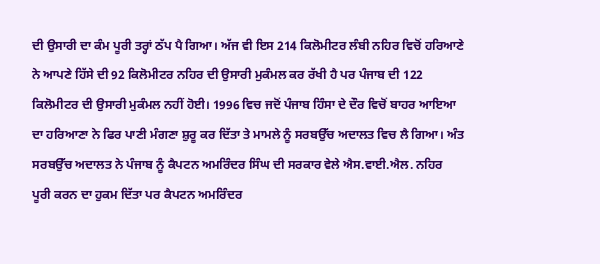ਦੀ ਉਸਾਰੀ ਦਾ ਕੰਮ ਪੂਰੀ ਤਰ੍ਹਾਂ ਠੱਪ ਪੈ ਗਿਆ। ਅੱਜ ਵੀ ਇਸ 214 ਕਿਲੋਮੀਟਰ ਲੰਬੀ ਨਹਿਰ ਵਿਚੋਂ ਹਰਿਆਣੇ ਨੇ ਆਪਣੇ ਹਿੱਸੇ ਦੀ 92 ਕਿਲੋਮੀਟਰ ਨਹਿਰ ਦੀ ਉਸਾਰੀ ਮੁਕੰਮਲ ਕਰ ਰੱਖੀ ਹੈ ਪਰ ਪੰਜਾਬ ਦੀ 122 ਕਿਲੋਮੀਟਰ ਦੀ ਉਸਾਰੀ ਮੁਕੰਮਲ ਨਹੀਂ ਹੋਈ। 1996 ਵਿਚ ਜਦੋਂ ਪੰਜਾਬ ਹਿੰਸਾ ਦੇ ਦੌਰ ਵਿਚੋਂ ਬਾਹਰ ਆਇਆ ਦਾ ਹਰਿਆਣਾ ਨੇ ਫਿਰ ਪਾਣੀ ਮੰਗਣਾ ਸ਼ੁਰੂ ਕਰ ਦਿੱਤਾ ਤੇ ਮਾਮਲੇ ਨੂੰ ਸਰਬਉੱਚ ਅਦਾਲਤ ਵਿਚ ਲੈ ਗਿਆ। ਅੰਤ ਸਰਬਉੱਚ ਅਦਾਲਤ ਨੇ ਪੰਜਾਬ ਨੂੰ ਕੈਪਟਨ ਅਮਰਿੰਦਰ ਸਿੰਘ ਦੀ ਸਰਕਾਰ ਵੇਲੇ ਐਸ.ਵਾਈ.ਐਲ. ਨਹਿਰ ਪੂਰੀ ਕਰਨ ਦਾ ਹੁਕਮ ਦਿੱਤਾ ਪਰ ਕੈਪਟਨ ਅਮਰਿੰਦਰ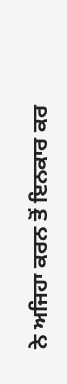ਨੇ ਅਜਿਹਾ ਕਰਨ ਤੋਂ ਇਨਕਾਰ ਕਰ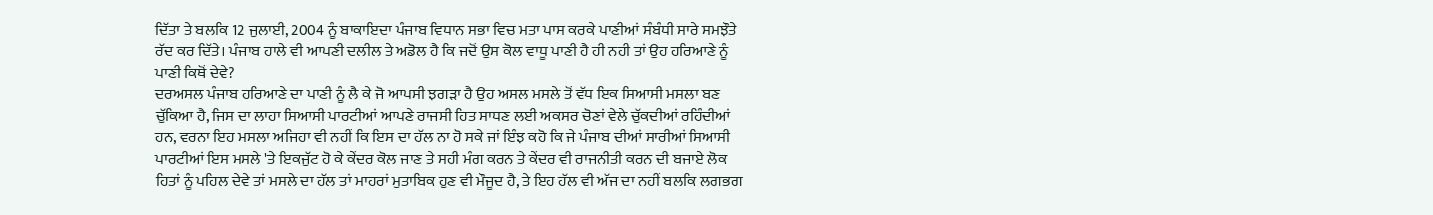ਦਿੱਤਾ ਤੇ ਬਲਕਿ 12 ਜੁਲਾਈ, 2004 ਨੂੰ ਬਾਕਾਇਦਾ ਪੰਜਾਬ ਵਿਧਾਨ ਸਭਾ ਵਿਚ ਮਤਾ ਪਾਸ ਕਰਕੇ ਪਾਣੀਆਂ ਸੰਬੰਧੀ ਸਾਰੇ ਸਮਝੌਤੇ ਰੱਦ ਕਰ ਦਿੱਤੇ। ਪੰਜਾਬ ਹਾਲੇ ਵੀ ਆਪਣੀ ਦਲੀਲ ਤੇ ਅਡੋਲ ਹੈ ਕਿ ਜਦੋਂ ਉਸ ਕੋਲ ਵਾਧੂ ਪਾਣੀ ਹੈ ਹੀ ਨਹੀ ਤਾਂ ਉਹ ਹਰਿਆਣੇ ਨੂੰ ਪਾਣੀ ਕਿਥੋਂ ਦੇਵੇ?
ਦਰਅਸਲ ਪੰਜਾਬ ਹਰਿਆਣੇ ਦਾ ਪਾਣੀ ਨੂੰ ਲੈ ਕੇ ਜੋ ਆਪਸੀ ਝਗੜਾ ਹੈ ਉਹ ਅਸਲ ਮਸਲੇ ਤੋਂ ਵੱਧ ਇਕ ਸਿਆਸੀ ਮਸਲਾ ਬਣ ਚੁੱਕਿਆ ਹੈ, ਜਿਸ ਦਾ ਲਾਹਾ ਸਿਆਸੀ ਪਾਰਟੀਆਂ ਆਪਣੇ ਰਾਜਸੀ ਹਿਤ ਸਾਧਣ ਲਈ ਅਕਸਰ ਚੋਣਾਂ ਵੇਲੇ ਚੁੱਕਦੀਆਂ ਰਹਿੰਦੀਆਂ ਹਨ, ਵਰਨਾ ਇਹ ਮਸਲਾ ਅਜਿਹਾ ਵੀ ਨਹੀਂ ਕਿ ਇਸ ਦਾ ਹੱਲ ਨਾ ਹੋ ਸਕੇ ਜਾਂ ਇੰਝ ਕਹੋ ਕਿ ਜੇ ਪੰਜਾਬ ਦੀਆਂ ਸਾਰੀਆਂ ਸਿਆਸੀ ਪਾਰਟੀਆਂ ਇਸ ਮਸਲੇ 'ਤੇ ਇਕਜੁੱਟ ਹੋ ਕੇ ਕੇਂਦਰ ਕੋਲ ਜਾਣ ਤੇ ਸਹੀ ਮੰਗ ਕਰਨ ਤੇ ਕੇਂਦਰ ਵੀ ਰਾਜਨੀਤੀ ਕਰਨ ਦੀ ਬਜਾਏ ਲੋਕ ਹਿਤਾਂ ਨੂੰ ਪਹਿਲ ਦੇਵੇ ਤਾਂ ਮਸਲੇ ਦਾ ਹੱਲ ਤਾਂ ਮਾਹਰਾਂ ਮੁਤਾਬਿਕ ਹੁਣ ਵੀ ਮੌਜੂਦ ਹੈ, ਤੇ ਇਹ ਹੱਲ ਵੀ ਅੱਜ ਦਾ ਨਹੀਂ ਬਲਕਿ ਲਗਭਗ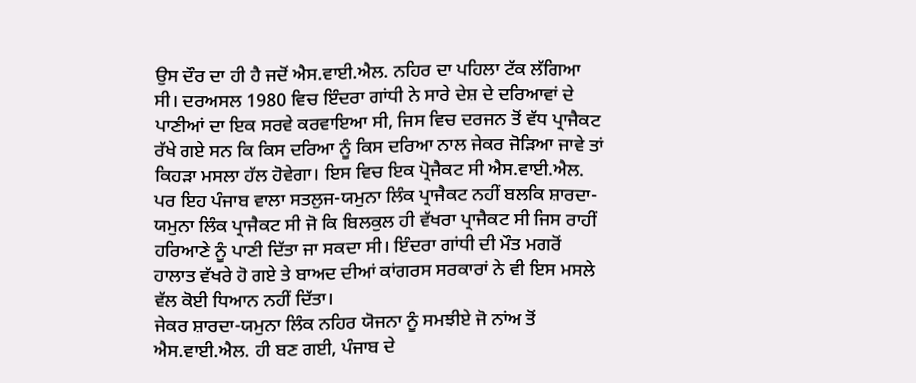ਉਸ ਦੌਰ ਦਾ ਹੀ ਹੈ ਜਦੋਂ ਐਸ.ਵਾਈ.ਐਲ. ਨਹਿਰ ਦਾ ਪਹਿਲਾ ਟੱਕ ਲੱਗਿਆ ਸੀ। ਦਰਅਸਲ 1980 ਵਿਚ ਇੰਦਰਾ ਗਾਂਧੀ ਨੇ ਸਾਰੇ ਦੇਸ਼ ਦੇ ਦਰਿਆਵਾਂ ਦੇ ਪਾਣੀਆਂ ਦਾ ਇਕ ਸਰਵੇ ਕਰਵਾਇਆ ਸੀ, ਜਿਸ ਵਿਚ ਦਰਜਨ ਤੋਂ ਵੱਧ ਪ੍ਰਾਜੈਕਟ ਰੱਖੇ ਗਏ ਸਨ ਕਿ ਕਿਸ ਦਰਿਆ ਨੂੰ ਕਿਸ ਦਰਿਆ ਨਾਲ ਜੇਕਰ ਜੋੜਿਆ ਜਾਵੇ ਤਾਂ ਕਿਹੜਾ ਮਸਲਾ ਹੱਲ ਹੋਵੇਗਾ। ਇਸ ਵਿਚ ਇਕ ਪ੍ਰੋਜੈਕਟ ਸੀ ਐਸ.ਵਾਈ.ਐਲ. ਪਰ ਇਹ ਪੰਜਾਬ ਵਾਲਾ ਸਤਲੁਜ-ਯਮੁਨਾ ਲਿੰਕ ਪ੍ਰਾਜੈਕਟ ਨਹੀਂ ਬਲਕਿ ਸ਼ਾਰਦਾ-ਯਮੁਨਾ ਲਿੰਕ ਪ੍ਰਾਜੈਕਟ ਸੀ ਜੋ ਕਿ ਬਿਲਕੁਲ ਹੀ ਵੱਖਰਾ ਪ੍ਰਾਜੈਕਟ ਸੀ ਜਿਸ ਰਾਹੀਂ ਹਰਿਆਣੇ ਨੂੰ ਪਾਣੀ ਦਿੱਤਾ ਜਾ ਸਕਦਾ ਸੀ। ਇੰਦਰਾ ਗਾਂਧੀ ਦੀ ਮੌਤ ਮਗਰੋਂ ਹਾਲਾਤ ਵੱਖਰੇ ਹੋ ਗਏ ਤੇ ਬਾਅਦ ਦੀਆਂ ਕਾਂਗਰਸ ਸਰਕਾਰਾਂ ਨੇ ਵੀ ਇਸ ਮਸਲੇ ਵੱਲ ਕੋਈ ਧਿਆਨ ਨਹੀਂ ਦਿੱਤਾ।
ਜੇਕਰ ਸ਼ਾਰਦਾ-ਯਮੁਨਾ ਲਿੰਕ ਨਹਿਰ ਯੋਜਨਾ ਨੂੰ ਸਮਝੀਏ ਜੋ ਨਾਂਅ ਤੋਂ ਐਸ.ਵਾਈ.ਐਲ. ਹੀ ਬਣ ਗਈ, ਪੰਜਾਬ ਦੇ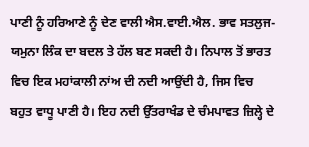ਪਾਣੀ ਨੂੰ ਹਰਿਆਣੇ ਨੂੰ ਦੇਣ ਵਾਲੀ ਐਸ.ਵਾਈ.ਐਲ. ਭਾਵ ਸਤਲੁਜ-ਯਮੁਨਾ ਲਿੰਕ ਦਾ ਬਦਲ ਤੇ ਹੱਲ ਬਣ ਸਕਦੀ ਹੈ। ਨਿਪਾਲ ਤੋਂ ਭਾਰਤ ਵਿਚ ਇਕ ਮਹਾਂਕਾਲੀ ਨਾਂਅ ਦੀ ਨਦੀ ਆਉਂਦੀ ਹੈ, ਜਿਸ ਵਿਚ ਬਹੁਤ ਵਾਧੂ ਪਾਣੀ ਹੈ। ਇਹ ਨਦੀ ਉੱਤਰਾਖੰਡ ਦੇ ਚੰਮਪਾਵਤ ਜ਼ਿਲ੍ਹੇ ਦੇ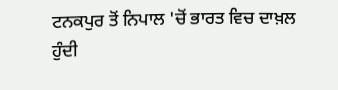ਟਨਕਪੁਰ ਤੋਂ ਨਿਪਾਲ 'ਚੋਂ ਭਾਰਤ ਵਿਚ ਦਾਖ਼ਲ ਹੁੰਦੀ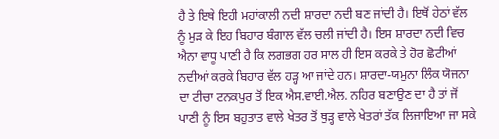ਹੈ ਤੇ ਇਥੇ ਇਹੀ ਮਹਾਂਕਾਲੀ ਨਦੀ ਸ਼ਾਰਦਾ ਨਦੀ ਬਣ ਜਾਂਦੀ ਹੈ। ਇਥੋਂ ਹੇਠਾਂ ਵੱਲ ਨੂੰ ਮੁੜ ਕੇ ਇਹ ਬਿਹਾਰ ਬੰਗਾਲ ਵੱਲ ਚਲੀ ਜਾਂਦੀ ਹੈ। ਇਸ ਸ਼ਾਰਦਾ ਨਦੀ ਵਿਚ ਐਨਾ ਵਾਧੂ ਪਾਣੀ ਹੈ ਕਿ ਲਗਭਗ ਹਰ ਸਾਲ ਹੀ ਇਸ ਕਰਕੇ ਤੇ ਹੋਰ ਛੋਟੀਆਂ ਨਦੀਆਂ ਕਰਕੇ ਬਿਹਾਰ ਵੱਲ ਹੜ੍ਹ ਆ ਜਾਂਦੇ ਹਨ। ਸ਼ਾਰਦਾ-ਯਮੁਨਾ ਲਿੰਕ ਯੋਜਨਾ ਦਾ ਟੀਚਾ ਟਨਕਪੁਰ ਤੋਂ ਇਕ ਐਸ.ਵਾਈ.ਐਲ. ਨਹਿਰ ਬਣਾਉਣ ਦਾ ਹੈ ਤਾਂ ਜੋਂ ਪਾਣੀ ਨੂੰ ਇਸ ਬਹੁਤਾਤ ਵਾਲੇ ਖੇਤਰ ਤੋਂ ਥੁੜ੍ਹ ਵਾਲੇ ਖੇਤਰਾਂ ਤੱਕ ਲਿਜਾਇਆ ਜਾ ਸਕੇ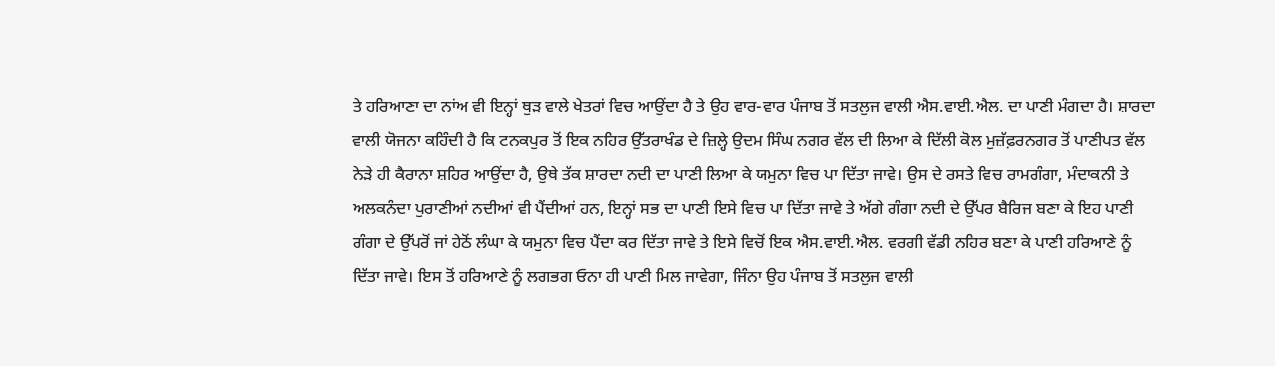ਤੇ ਹਰਿਆਣਾ ਦਾ ਨਾਂਅ ਵੀ ਇਨ੍ਹਾਂ ਥੁੜ ਵਾਲੇ ਖੇਤਰਾਂ ਵਿਚ ਆਉਂਦਾ ਹੈ ਤੇ ਉਹ ਵਾਰ-ਵਾਰ ਪੰਜਾਬ ਤੋਂ ਸਤਲੁਜ ਵਾਲੀ ਐਸ.ਵਾਈ.ਐਲ. ਦਾ ਪਾਣੀ ਮੰਗਦਾ ਹੈ। ਸ਼ਾਰਦਾ ਵਾਲੀ ਯੋਜਨਾ ਕਹਿੰਦੀ ਹੈ ਕਿ ਟਨਕਪੁਰ ਤੋਂ ਇਕ ਨਹਿਰ ਉੱਤਰਾਖੰਡ ਦੇ ਜ਼ਿਲ੍ਹੇ ਉਦਮ ਸਿੰਘ ਨਗਰ ਵੱਲ ਦੀ ਲਿਆ ਕੇ ਦਿੱਲੀ ਕੋਲ ਮੁਜ਼ੱਫ਼ਰਨਗਰ ਤੋਂ ਪਾਣੀਪਤ ਵੱਲ ਨੇੜੇ ਹੀ ਕੈਰਾਨਾ ਸ਼ਹਿਰ ਆਉਂਦਾ ਹੈ, ਉਥੇ ਤੱਕ ਸ਼ਾਰਦਾ ਨਦੀ ਦਾ ਪਾਣੀ ਲਿਆ ਕੇ ਯਮੁਨਾ ਵਿਚ ਪਾ ਦਿੱਤਾ ਜਾਵੇ। ਉਸ ਦੇ ਰਸਤੇ ਵਿਚ ਰਾਮਗੰਗਾ, ਮੰਦਾਕਨੀ ਤੇ ਅਲਕਨੰਦਾ ਪੁਰਾਣੀਆਂ ਨਦੀਆਂ ਵੀ ਪੈਂਦੀਆਂ ਹਨ, ਇਨ੍ਹਾਂ ਸਭ ਦਾ ਪਾਣੀ ਇਸੇ ਵਿਚ ਪਾ ਦਿੱਤਾ ਜਾਵੇ ਤੇ ਅੱਗੇ ਗੰਗਾ ਨਦੀ ਦੇ ਉੱਪਰ ਬੈਰਿਜ ਬਣਾ ਕੇ ਇਹ ਪਾਣੀ ਗੰਗਾ ਦੇ ਉੱਪਰੋਂ ਜਾਂ ਹੇਠੋਂ ਲੰਘਾ ਕੇ ਯਮੁਨਾ ਵਿਚ ਪੈਂਦਾ ਕਰ ਦਿੱਤਾ ਜਾਵੇ ਤੇ ਇਸੇ ਵਿਚੋਂ ਇਕ ਐਸ.ਵਾਈ.ਐਲ. ਵਰਗੀ ਵੱਡੀ ਨਹਿਰ ਬਣਾ ਕੇ ਪਾਣੀ ਹਰਿਆਣੇ ਨੂੰ ਦਿੱਤਾ ਜਾਵੇ। ਇਸ ਤੋਂ ਹਰਿਆਣੇ ਨੂੰ ਲਗਭਗ ਓਨਾ ਹੀ ਪਾਣੀ ਮਿਲ ਜਾਵੇਗਾ, ਜਿੰਨਾ ਉਹ ਪੰਜਾਬ ਤੋਂ ਸਤਲੁਜ ਵਾਲੀ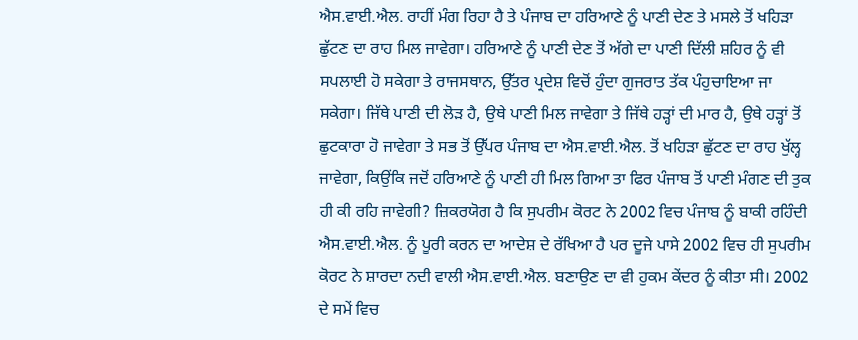ਐਸ.ਵਾਈ.ਐਲ. ਰਾਹੀਂ ਮੰਗ ਰਿਹਾ ਹੈ ਤੇ ਪੰਜਾਬ ਦਾ ਹਰਿਆਣੇ ਨੂੰ ਪਾਣੀ ਦੇਣ ਤੇ ਮਸਲੇ ਤੋਂ ਖਹਿੜਾ ਛੁੱਟਣ ਦਾ ਰਾਹ ਮਿਲ ਜਾਵੇਗਾ। ਹਰਿਆਣੇ ਨੂੰ ਪਾਣੀ ਦੇਣ ਤੋਂ ਅੱਗੇ ਦਾ ਪਾਣੀ ਦਿੱਲੀ ਸ਼ਹਿਰ ਨੂੰ ਵੀ ਸਪਲਾਈ ਹੋ ਸਕੇਗਾ ਤੇ ਰਾਜਸਥਾਨ, ਉੱਤਰ ਪ੍ਰਦੇਸ਼ ਵਿਚੋਂ ਹੁੰਦਾ ਗੁਜਰਾਤ ਤੱਕ ਪੰਹੁਚਾਇਆ ਜਾ ਸਕੇਗਾ। ਜਿੱਥੇ ਪਾਣੀ ਦੀ ਲੋੜ ਹੈ, ਉਥੇ ਪਾਣੀ ਮਿਲ ਜਾਵੇਗਾ ਤੇ ਜਿੱਥੇ ਹੜ੍ਹਾਂ ਦੀ ਮਾਰ ਹੈ, ਉਥੇ ਹੜ੍ਹਾਂ ਤੋਂ ਛੁਟਕਾਰਾ ਹੋ ਜਾਵੇਗਾ ਤੇ ਸਭ ਤੋਂ ਉੱਪਰ ਪੰਜਾਬ ਦਾ ਐਸ.ਵਾਈ.ਐਲ. ਤੋਂ ਖਹਿੜਾ ਛੁੱਟਣ ਦਾ ਰਾਹ ਖੁੱਲ੍ਹ ਜਾਵੇਗਾ, ਕਿਉਂਕਿ ਜਦੋਂ ਹਰਿਆਣੇ ਨੂੰ ਪਾਣੀ ਹੀ ਮਿਲ ਗਿਆ ਤਾ ਫਿਰ ਪੰਜਾਬ ਤੋਂ ਪਾਣੀ ਮੰਗਣ ਦੀ ਤੁਕ ਹੀ ਕੀ ਰਹਿ ਜਾਵੇਗੀ? ਜ਼ਿਕਰਯੋਗ ਹੈ ਕਿ ਸੁਪਰੀਮ ਕੋਰਟ ਨੇ 2002 ਵਿਚ ਪੰਜਾਬ ਨੂੰ ਬਾਕੀ ਰਹਿੰਦੀ ਐਸ.ਵਾਈ.ਐਲ. ਨੂੰ ਪੂਰੀ ਕਰਨ ਦਾ ਆਦੇਸ਼ ਦੇ ਰੱਖਿਆ ਹੈ ਪਰ ਦੂਜੇ ਪਾਸੇ 2002 ਵਿਚ ਹੀ ਸੁਪਰੀਮ ਕੋਰਟ ਨੇ ਸ਼ਾਰਦਾ ਨਦੀ ਵਾਲੀ ਐਸ.ਵਾਈ.ਐਲ. ਬਣਾਉਣ ਦਾ ਵੀ ਹੁਕਮ ਕੇਂਦਰ ਨੂੰ ਕੀਤਾ ਸੀ। 2002 ਦੇ ਸਮੇਂ ਵਿਚ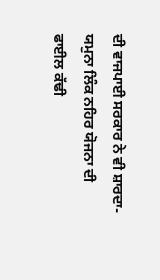ਦੀ ਵਾਜਪਾਈ ਸਰਕਾਰ ਨੇ ਵੀ ਸ਼ਾਰਦਾ-ਯਮੁਨਾ ਲਿੰਕ ਨਹਿਰ ਯੋਜਨਾ ਦੀ ਫਾਈਲ ਕੱਢੀ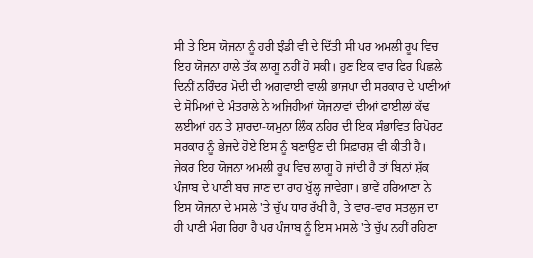ਸੀ ਤੇ ਇਸ ਯੋਜਨਾ ਨੂੰ ਹਰੀ ਝੰਡੀ ਵੀ ਦੇ ਦਿੱਤੀ ਸੀ ਪਰ ਅਮਲੀ ਰੂਪ ਵਿਚ ਇਹ ਯੋਜਨਾ ਹਾਲੇ ਤੱਕ ਲਾਗੂ ਨਹੀਂ ਹੋ ਸਕੀ। ਹੁਣ ਇਕ ਵਾਰ ਫਿਰ ਪਿਛਲੇ ਦਿਨੀਂ ਨਰਿੰਦਰ ਮੋਦੀ ਦੀ ਅਗਵਾਈ ਵਾਲੀ ਭਾਜਪਾ ਦੀ ਸਰਕਾਰ ਦੇ ਪਾਣੀਆਂ ਦੇ ਸੋਮਿਆਂ ਦੇ ਮੰਤਰਾਲੇ ਨੇ ਅਜਿਹੀਆਂ ਯੋਜਨਾਵਾਂ ਦੀਆਂ ਫਾਈਲਾਂ ਕੱਢ ਲਈਆਂ ਹਨ ਤੇ ਸ਼ਾਰਦਾ-ਯਮੁਨਾ ਲਿੰਕ ਨਹਿਰ ਦੀ ਇਕ ਸੰਭਾਵਿਤ ਰਿਪੋਰਟ ਸਰਕਾਰ ਨੂੰ ਭੇਜਦੇ ਹੋਏ ਇਸ ਨੂੰ ਬਣਾਉਣ ਦੀ ਸਿਫ਼ਾਰਸ਼ ਵੀ ਕੀਤੀ ਹੈ। ਜੇਕਰ ਇਹ ਯੋਜਨਾ ਅਮਲੀ ਰੂਪ ਵਿਚ ਲਾਗੂ ਹੋ ਜਾਂਦੀ ਹੈ ਤਾਂ ਬਿਨਾਂ ਸ਼ੱਕ ਪੰਜਾਬ ਦੇ ਪਾਣੀ ਬਚ ਜਾਣ ਦਾ ਰਾਹ ਖੁੱਲ੍ਹ ਜਾਵੇਗਾ। ਭਾਵੇਂ ਹਰਿਆਣਾ ਨੇ ਇਸ ਯੋਜਨਾ ਦੇ ਮਸਲੇ 'ਤੇ ਚੁੱਪ ਧਾਰ ਰੱਖੀ ਹੈ, ਤੇ ਵਾਰ-ਵਾਰ ਸਤਲੁਜ ਦਾ ਹੀ ਪਾਣੀ ਮੰਗ ਰਿਹਾ ਹੈ ਪਰ ਪੰਜਾਬ ਨੂੰ ਇਸ ਮਸਲੇ 'ਤੇ ਚੁੱਪ ਨਹੀਂ ਰਹਿਣਾ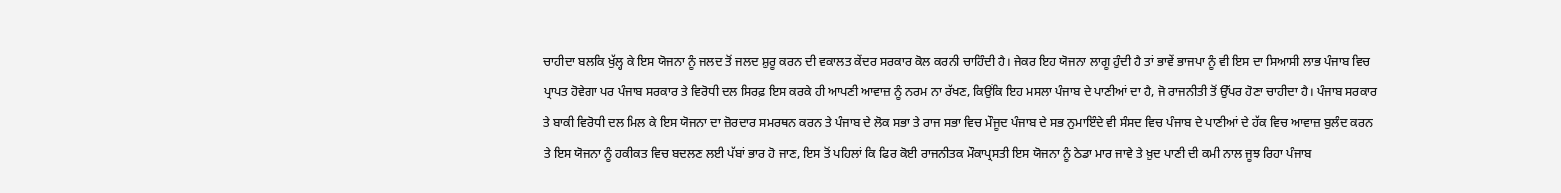ਚਾਹੀਦਾ ਬਲਕਿ ਖੁੱਲ੍ਹ ਕੇ ਇਸ ਯੋਜਨਾ ਨੂੰ ਜਲਦ ਤੋਂ ਜਲਦ ਸ਼ੁਰੂ ਕਰਨ ਦੀ ਵਕਾਲਤ ਕੇਂਦਰ ਸਰਕਾਰ ਕੋਲ ਕਰਨੀ ਚਾਹਿੰਦੀ ਹੈ। ਜੇਕਰ ਇਹ ਯੋਜਨਾ ਲਾਗੂ ਹੁੰਦੀ ਹੈ ਤਾਂ ਭਾਵੇਂ ਭਾਜਪਾ ਨੂੰ ਵੀ ਇਸ ਦਾ ਸਿਆਸੀ ਲਾਭ ਪੰਜਾਬ ਵਿਚ ਪ੍ਰਾਪਤ ਹੋਵੇਗਾ ਪਰ ਪੰਜਾਬ ਸਰਕਾਰ ਤੇ ਵਿਰੋਧੀ ਦਲ ਸਿਰਫ਼ ਇਸ ਕਰਕੇ ਹੀ ਆਪਣੀ ਆਵਾਜ਼ ਨੂੰ ਨਰਮ ਨਾ ਰੱਖਣ, ਕਿਉਂਕਿ ਇਹ ਮਸਲਾ ਪੰਜਾਬ ਦੇ ਪਾਣੀਆਂ ਦਾ ਹੈ, ਜੋ ਰਾਜਨੀਤੀ ਤੋਂ ਉੱਪਰ ਹੋਣਾ ਚਾਹੀਦਾ ਹੈ। ਪੰਜਾਬ ਸਰਕਾਰ ਤੇ ਬਾਕੀ ਵਿਰੋਧੀ ਦਲ ਮਿਲ ਕੇ ਇਸ ਯੋਜਨਾ ਦਾ ਜ਼ੋਰਦਾਰ ਸਮਰਥਨ ਕਰਨ ਤੇ ਪੰਜਾਬ ਦੇ ਲੋਕ ਸਭਾ ਤੇ ਰਾਜ ਸਭਾ ਵਿਚ ਮੌਜੂਦ ਪੰਜਾਬ ਦੇ ਸਭ ਨੁਮਾਇੰਦੇ ਵੀ ਸੰਸਦ ਵਿਚ ਪੰਜਾਬ ਦੇ ਪਾਣੀਆਂ ਦੇ ਹੱਕ ਵਿਚ ਆਵਾਜ਼ ਬੁਲੰਦ ਕਰਨ ਤੇ ਇਸ ਯੋਜਨਾ ਨੂੰ ਹਕੀਕਤ ਵਿਚ ਬਦਲਣ ਲਈ ਪੱਬਾਂ ਭਾਰ ਹੋ ਜਾਣ, ਇਸ ਤੋਂ ਪਹਿਲਾਂ ਕਿ ਫਿਰ ਕੋਈ ਰਾਜਨੀਤਕ ਮੌਕਾਪ੍ਰਸਤੀ ਇਸ ਯੋਜਨਾ ਨੂੰ ਠੇਡਾ ਮਾਰ ਜਾਵੇ ਤੇ ਖ਼ੁਦ ਪਾਣੀ ਦੀ ਕਮੀ ਨਾਲ ਜੂਝ ਰਿਹਾ ਪੰਜਾਬ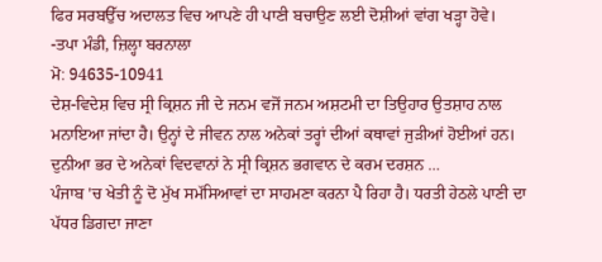ਫਿਰ ਸਰਬਉੱਚ ਅਦਾਲਤ ਵਿਚ ਆਪਣੇ ਹੀ ਪਾਣੀ ਬਚਾਉਣ ਲਈ ਦੋਸ਼ੀਆਂ ਵਾਂਗ ਖੜ੍ਹਾ ਹੋਵੇ।
-ਤਪਾ ਮੰਡੀ, ਜ਼ਿਲ੍ਹਾ ਬਰਨਾਲਾ
ਮੋ: 94635-10941
ਦੇਸ਼-ਵਿਦੇਸ਼ ਵਿਚ ਸ੍ਰੀ ਕ੍ਰਿਸ਼ਨ ਜੀ ਦੇ ਜਨਮ ਵਜੋਂ ਜਨਮ ਅਸ਼ਟਮੀ ਦਾ ਤਿਉਹਾਰ ਉਤਸ਼ਾਹ ਨਾਲ ਮਨਾਇਆ ਜਾਂਦਾ ਹੈ। ਉਨ੍ਹਾਂ ਦੇ ਜੀਵਨ ਨਾਲ ਅਨੇਕਾਂ ਤਰ੍ਹਾਂ ਦੀਆਂ ਕਥਾਵਾਂ ਜੁੜੀਆਂ ਹੋਈਆਂ ਹਨ। ਦੁਨੀਆ ਭਰ ਦੇ ਅਨੇਕਾਂ ਵਿਦਵਾਨਾਂ ਨੇ ਸ੍ਰੀ ਕ੍ਰਿਸ਼ਨ ਭਗਵਾਨ ਦੇ ਕਰਮ ਦਰਸ਼ਨ ...
ਪੰਜਾਬ 'ਚ ਖੇਤੀ ਨੂੰ ਦੋ ਮੁੱਖ ਸਮੱਸਿਆਵਾਂ ਦਾ ਸਾਹਮਣਾ ਕਰਨਾ ਪੈ ਰਿਹਾ ਹੈ। ਧਰਤੀ ਹੇਠਲੇ ਪਾਣੀ ਦਾ ਪੱਧਰ ਡਿਗਦਾ ਜਾਣਾ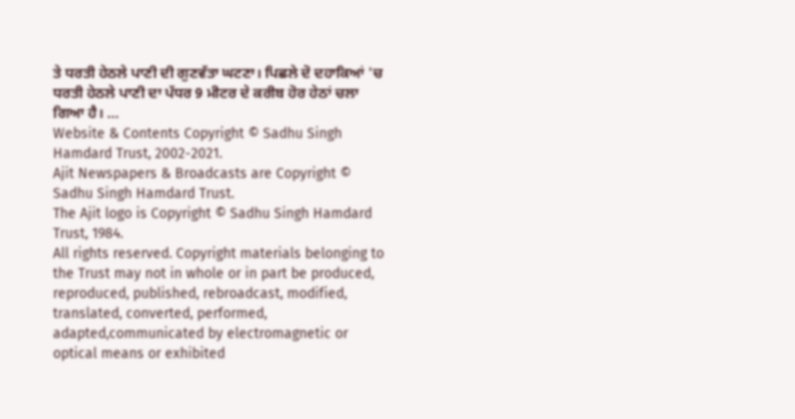ਤੇ ਧਰਤੀ ਹੇਠਲੇ ਪਾਣੀ ਦੀ ਗੁਣਵੱਤਾ ਘਟਣਾ। ਪਿਛਲੇ ਦੋ ਦਹਾਕਿਆਂ 'ਚ ਧਰਤੀ ਹੇਠਲੇ ਪਾਣੀ ਦਾ ਪੱਧਰ 9 ਮੀਟਰ ਦੇ ਕਰੀਬ ਹੋਰ ਹੇਠਾਂ ਚਲਾ ਗਿਆ ਹੈ। ...
Website & Contents Copyright © Sadhu Singh Hamdard Trust, 2002-2021.
Ajit Newspapers & Broadcasts are Copyright © Sadhu Singh Hamdard Trust.
The Ajit logo is Copyright © Sadhu Singh Hamdard Trust, 1984.
All rights reserved. Copyright materials belonging to the Trust may not in whole or in part be produced, reproduced, published, rebroadcast, modified, translated, converted, performed, adapted,communicated by electromagnetic or optical means or exhibited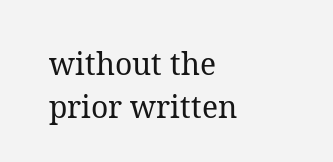without the prior written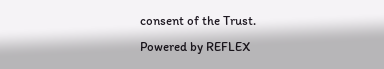consent of the Trust.
Powered by REFLEX